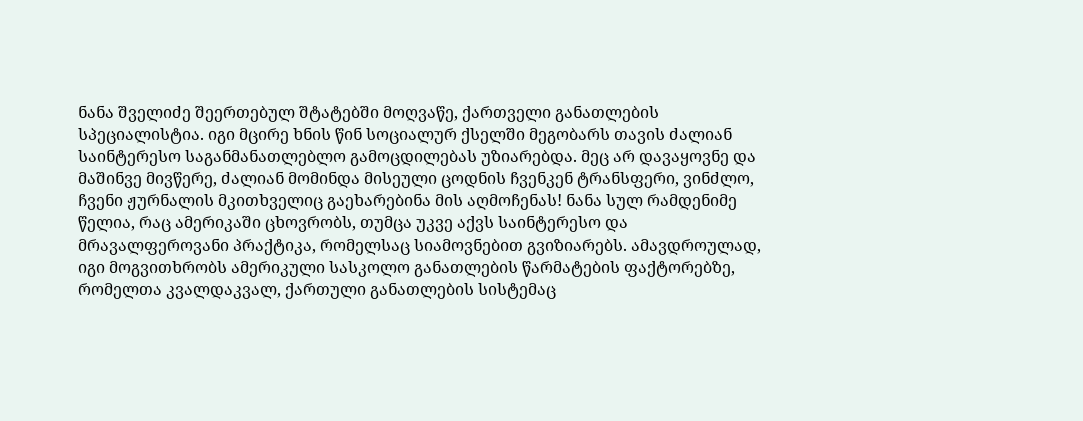ნანა შველიძე შეერთებულ შტატებში მოღვაწე, ქართველი განათლების სპეციალისტია. იგი მცირე ხნის წინ სოციალურ ქსელში მეგობარს თავის ძალიან საინტერესო საგანმანათლებლო გამოცდილებას უზიარებდა. მეც არ დავაყოვნე და მაშინვე მივწერე, ძალიან მომინდა მისეული ცოდნის ჩვენკენ ტრანსფერი, ვინძლო, ჩვენი ჟურნალის მკითხველიც გაეხარებინა მის აღმოჩენას! ნანა სულ რამდენიმე წელია, რაც ამერიკაში ცხოვრობს, თუმცა უკვე აქვს საინტერესო და მრავალფეროვანი პრაქტიკა, რომელსაც სიამოვნებით გვიზიარებს. ამავდროულად, იგი მოგვითხრობს ამერიკული სასკოლო განათლების წარმატების ფაქტორებზე, რომელთა კვალდაკვალ, ქართული განათლების სისტემაც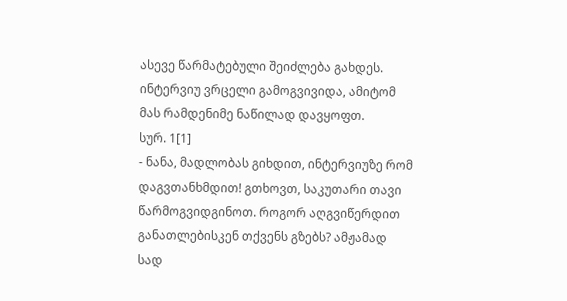ასევე წარმატებული შეიძლება გახდეს. ინტერვიუ ვრცელი გამოგვივიდა, ამიტომ მას რამდენიმე ნაწილად დავყოფთ.
სურ. 1[1]
- ნანა, მადლობას გიხდით, ინტერვიუზე რომ დაგვთანხმდით! გთხოვთ, საკუთარი თავი წარმოგვიდგინოთ. როგორ აღგვიწერდით განათლებისკენ თქვენს გზებს? ამჟამად სად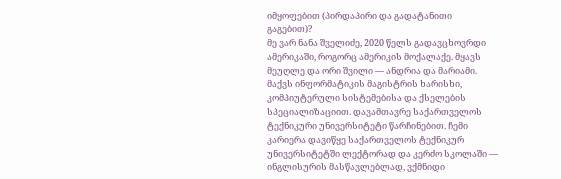იმყოფებით (პირდაპირი და გადატანითი გაგებით)?
მე ვარ ნანა შველიძე, 2020 წელს გადავცხოვრდი ამერიკაში, როგორც ამერიკის მოქალაქე. მყავს მეუღლე და ორი შვილი — ანდრია და მარიამი. მაქვს ინფორმატიკის მაგისტრის ხარისხი, კომპიუტერული სისტემებისა და ქსელების სპეციალიზაციით. დავამთავრე საქართველოს ტექნიკური უნივერსიტეტი წარჩინებით. ჩემი კარიერა დავიწყე საქართველოს ტექნიკურ უნივერსიტეტში ლექტორად და კერძო სკოლაში — ინგლისურის მასწავლებლად, ვქმნიდი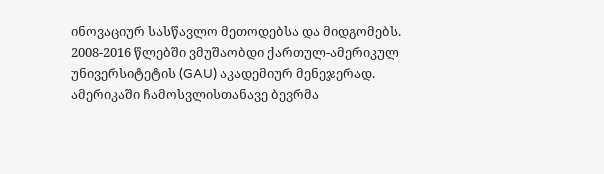ინოვაციურ სასწავლო მეთოდებსა და მიდგომებს. 2008-2016 წლებში ვმუშაობდი ქართულ-ამერიკულ უნივერსიტეტის (GAU) აკადემიურ მენეჯერად.
ამერიკაში ჩამოსვლისთანავე ბევრმა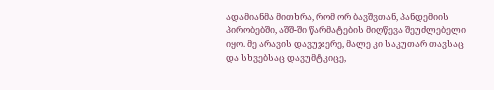ადამიანმა მითხრა, რომ ორ ბავშვთან, პანდემიის პირობებში, აშშ-ში წარმატების მიღწევა შეუძლებელი იყო. მე არავის დავუჯერე, მალე კი საკუთარ თავსაც და სხვებსაც დავუმტკიცე,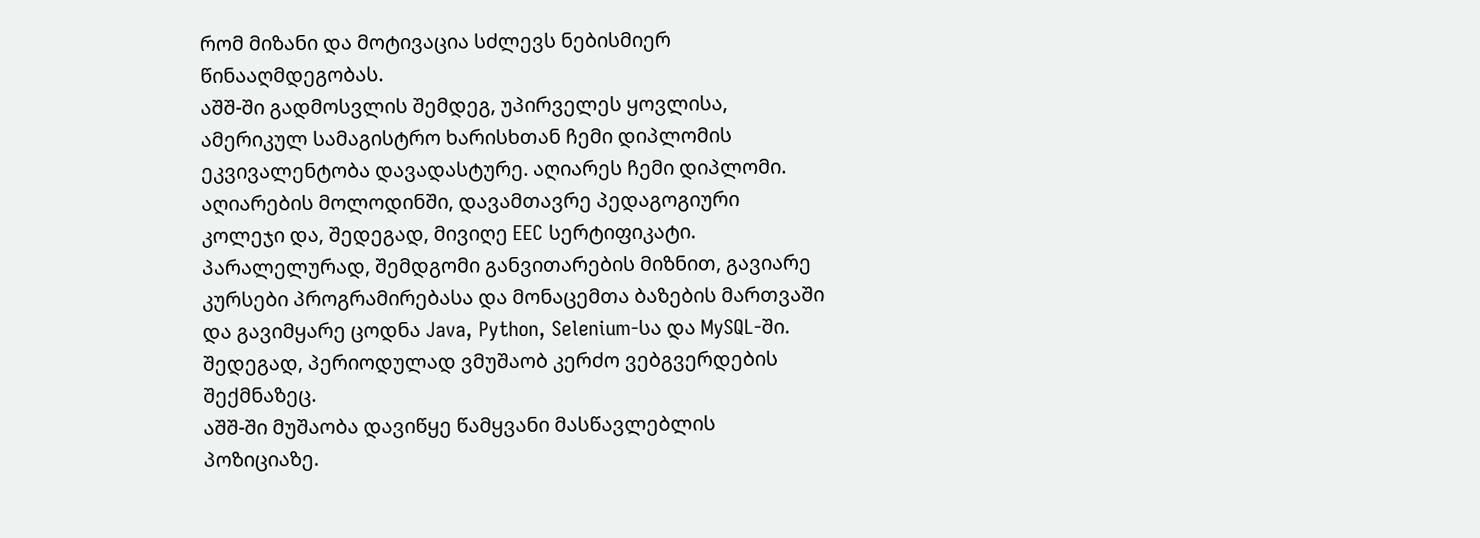რომ მიზანი და მოტივაცია სძლევს ნებისმიერ წინააღმდეგობას.
აშშ-ში გადმოსვლის შემდეგ, უპირველეს ყოვლისა, ამერიკულ სამაგისტრო ხარისხთან ჩემი დიპლომის ეკვივალენტობა დავადასტურე. აღიარეს ჩემი დიპლომი. აღიარების მოლოდინში, დავამთავრე პედაგოგიური კოლეჯი და, შედეგად, მივიღე EEC სერტიფიკატი. პარალელურად, შემდგომი განვითარების მიზნით, გავიარე კურსები პროგრამირებასა და მონაცემთა ბაზების მართვაში და გავიმყარე ცოდნა Java, Python, Selenium-სა და MySQL-ში. შედეგად, პერიოდულად ვმუშაობ კერძო ვებგვერდების შექმნაზეც.
აშშ-ში მუშაობა დავიწყე წამყვანი მასწავლებლის პოზიციაზე.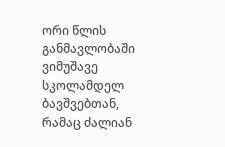ორი წლის განმავლობაში ვიმუშავე სკოლამდელ ბავშვებთან, რამაც ძალიან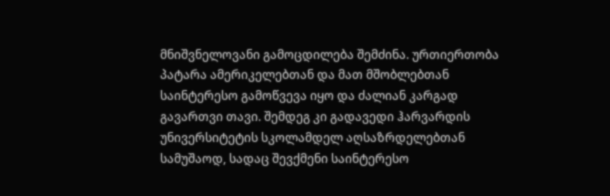მნიშვნელოვანი გამოცდილება შემძინა. ურთიერთობა პატარა ამერიკელებთან და მათ მშობლებთან საინტერესო გამოწვევა იყო და ძალიან კარგად გავართვი თავი. შემდეგ კი გადავედი ჰარვარდის უნივერსიტეტის სკოლამდელ აღსაზრდელებთან სამუშაოდ, სადაც შევქმენი საინტერესო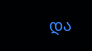და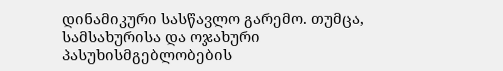დინამიკური სასწავლო გარემო. თუმცა, სამსახურისა და ოჯახური პასუხისმგებლობების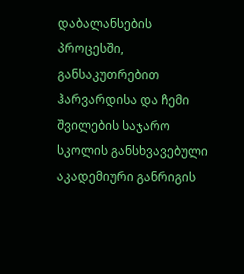დაბალანსების პროცესში, განსაკუთრებით ჰარვარდისა და ჩემი შვილების საჯარო სკოლის განსხვავებული აკადემიური განრიგის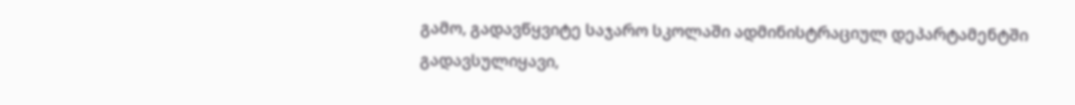გამო, გადავწყვიტე საჯარო სკოლაში ადმინისტრაციულ დეპარტამენტში გადავსულიყავი,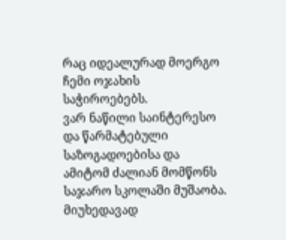რაც იდეალურად მოერგო ჩემი ოჯახის საჭიროებებს.
ვარ ნაწილი საინტერესო და წარმატებული საზოგადოებისა და ამიტომ ძალიან მომწონს საჯარო სკოლაში მუშაობა. მიუხედავად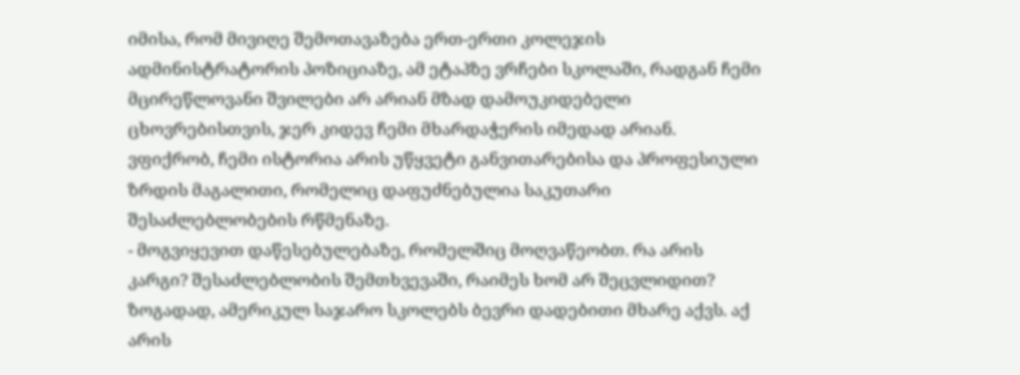იმისა, რომ მივიღე შემოთავაზება ერთ-ერთი კოლეჯის ადმინისტრატორის პოზიციაზე, ამ ეტაპზე ვრჩები სკოლაში, რადგან ჩემი მცირეწლოვანი შვილები არ არიან მზად დამოუკიდებელი ცხოვრებისთვის, ჯერ კიდევ ჩემი მხარდაჭერის იმედად არიან.
ვფიქრობ, ჩემი ისტორია არის უწყვეტი განვითარებისა და პროფესიული ზრდის მაგალითი, რომელიც დაფუძნებულია საკუთარი შესაძლებლობების რწმენაზე.
- მოგვიყევით დაწესებულებაზე, რომელშიც მოღვაწეობთ. რა არის კარგი? შესაძლებლობის შემთხვევაში, რაიმეს ხომ არ შეცვლიდით?
ზოგადად, ამერიკულ საჯარო სკოლებს ბევრი დადებითი მხარე აქვს. აქ არის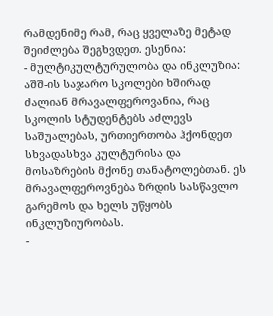რამდენიმე რამ, რაც ყველაზე მეტად შეიძლება შეგხვდეთ. ესენია:
- მულტიკულტურულობა და ინკლუზია: აშშ-ის საჯარო სკოლები ხშირად ძალიან მრავალფეროვანია, რაც სკოლის სტუდენტებს აძლევს საშუალებას, ურთიერთობა ჰქონდეთ სხვადასხვა კულტურისა და მოსაზრების მქონე თანატოლებთან. ეს მრავალფეროვნება ზრდის სასწავლო გარემოს და ხელს უწყობს ინკლუზიურობას.
-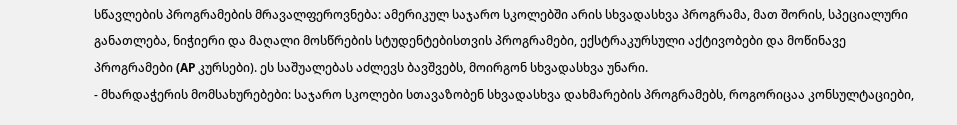სწავლების პროგრამების მრავალფეროვნება: ამერიკულ საჯარო სკოლებში არის სხვადასხვა პროგრამა, მათ შორის, სპეციალური განათლება, ნიჭიერი და მაღალი მოსწრების სტუდენტებისთვის პროგრამები, ექსტრაკურსული აქტივობები და მოწინავე პროგრამები (AP კურსები). ეს საშუალებას აძლევს ბავშვებს, მოირგონ სხვადასხვა უნარი.
- მხარდაჭერის მომსახურებები: საჯარო სკოლები სთავაზობენ სხვადასხვა დახმარების პროგრამებს, როგორიცაა კონსულტაციები,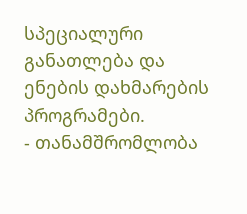სპეციალური განათლება და ენების დახმარების პროგრამები.
- თანამშრომლობა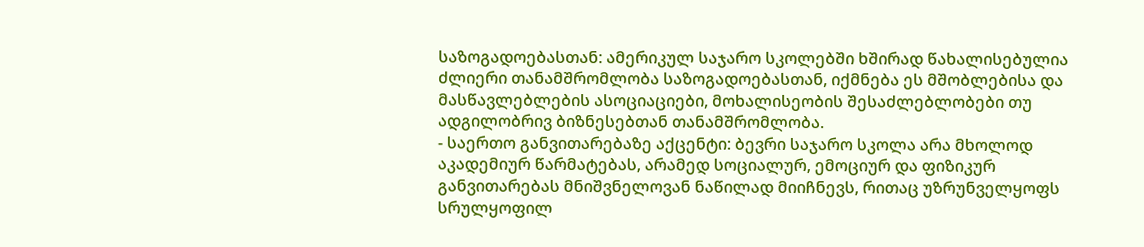საზოგადოებასთან: ამერიკულ საჯარო სკოლებში ხშირად წახალისებულია ძლიერი თანამშრომლობა საზოგადოებასთან, იქმნება ეს მშობლებისა და მასწავლებლების ასოციაციები, მოხალისეობის შესაძლებლობები თუ ადგილობრივ ბიზნესებთან თანამშრომლობა.
- საერთო განვითარებაზე აქცენტი: ბევრი საჯარო სკოლა არა მხოლოდ აკადემიურ წარმატებას, არამედ სოციალურ, ემოციურ და ფიზიკურ განვითარებას მნიშვნელოვან ნაწილად მიიჩნევს, რითაც უზრუნველყოფს სრულყოფილ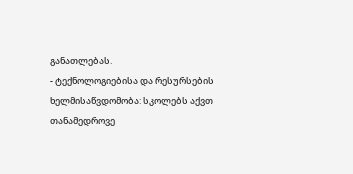განათლებას.
- ტექნოლოგიებისა და რესურსების ხელმისაწვდომობა: სკოლებს აქვთ თანამედროვე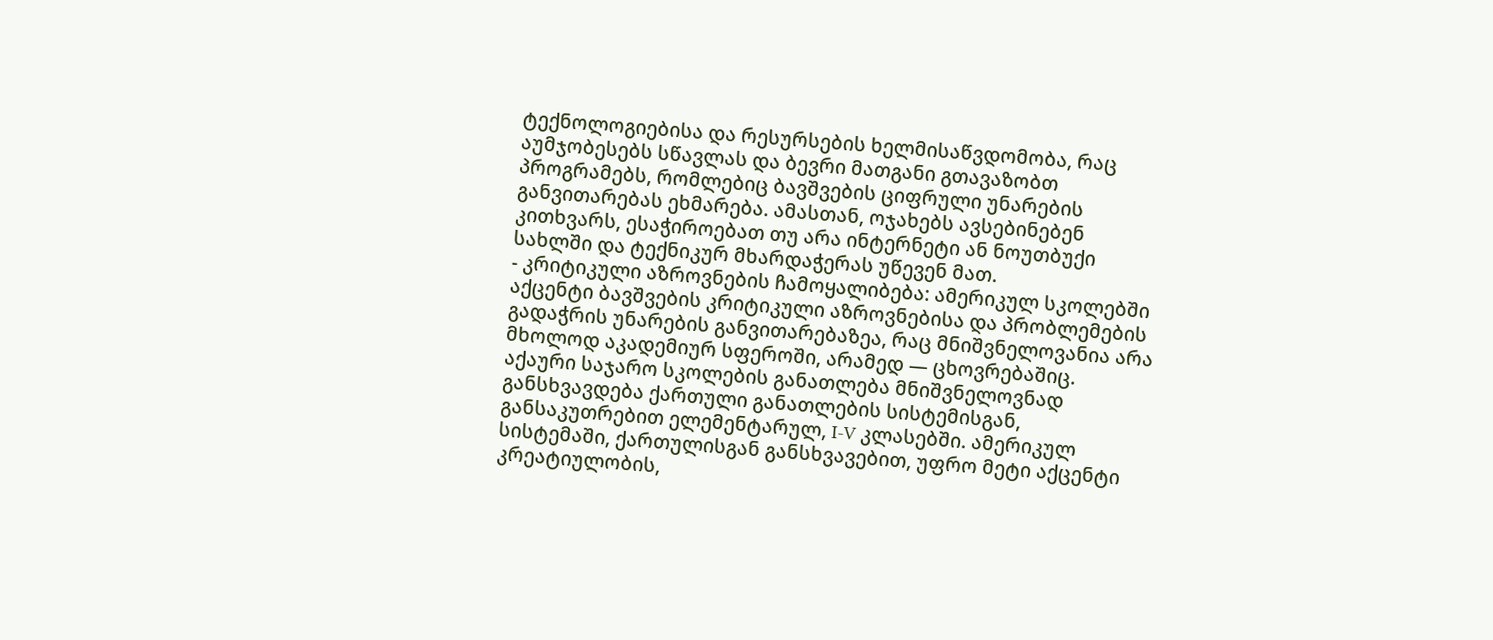ტექნოლოგიებისა და რესურსების ხელმისაწვდომობა, რაც აუმჯობესებს სწავლას და ბევრი მათგანი გთავაზობთ პროგრამებს, რომლებიც ბავშვების ციფრული უნარების განვითარებას ეხმარება. ამასთან, ოჯახებს ავსებინებენ კითხვარს, ესაჭიროებათ თუ არა ინტერნეტი ან ნოუთბუქი სახლში და ტექნიკურ მხარდაჭერას უწევენ მათ.
- კრიტიკული აზროვნების ჩამოყალიბება: ამერიკულ სკოლებში აქცენტი ბავშვების კრიტიკული აზროვნებისა და პრობლემების გადაჭრის უნარების განვითარებაზეა, რაც მნიშვნელოვანია არა მხოლოდ აკადემიურ სფეროში, არამედ — ცხოვრებაშიც.
აქაური საჯარო სკოლების განათლება მნიშვნელოვნად განსხვავდება ქართული განათლების სისტემისგან, განსაკუთრებით ელემენტარულ, I-V კლასებში. ამერიკულ სისტემაში, ქართულისგან განსხვავებით, უფრო მეტი აქცენტი კრეატიულობის,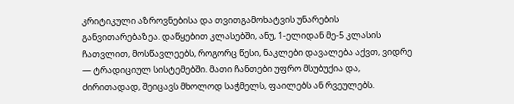კრიტიკული აზროვნებისა და თვითგამოხატვის უნარების განვითარებაზეა. დაწყებით კლასებში, ანუ, 1-ელიდან მე-5 კლასის ჩათვლით, მოსწავლეებს, როგორც წესი, ნაკლები დავალება აქვთ, ვიდრე — ტრადიციულ სისტემებში. მათი ჩანთები უფრო მსუბუქია და, ძირითადად, შეიცავს მხოლოდ საჭმელს, ფაილებს ან რვეულებს.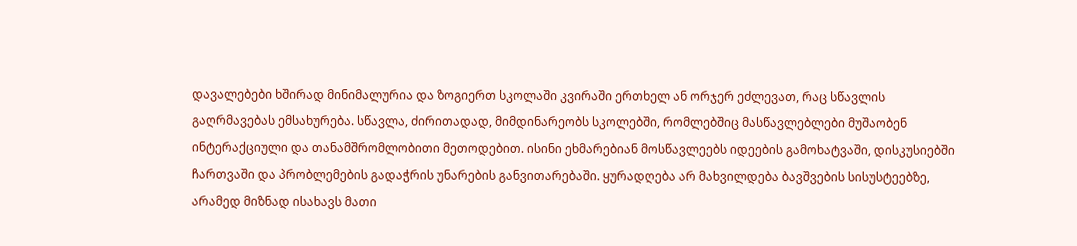დავალებები ხშირად მინიმალურია და ზოგიერთ სკოლაში კვირაში ერთხელ ან ორჯერ ეძლევათ, რაც სწავლის გაღრმავებას ემსახურება. სწავლა, ძირითადად, მიმდინარეობს სკოლებში, რომლებშიც მასწავლებლები მუშაობენ ინტერაქციული და თანამშრომლობითი მეთოდებით. ისინი ეხმარებიან მოსწავლეებს იდეების გამოხატვაში, დისკუსიებში ჩართვაში და პრობლემების გადაჭრის უნარების განვითარებაში. ყურადღება არ მახვილდება ბავშვების სისუსტეებზე, არამედ მიზნად ისახავს მათი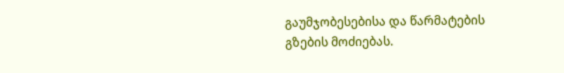გაუმჯობესებისა და წარმატების გზების მოძიებას.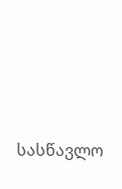სასწავლო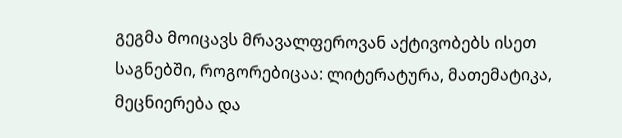გეგმა მოიცავს მრავალფეროვან აქტივობებს ისეთ საგნებში, როგორებიცაა: ლიტერატურა, მათემატიკა, მეცნიერება და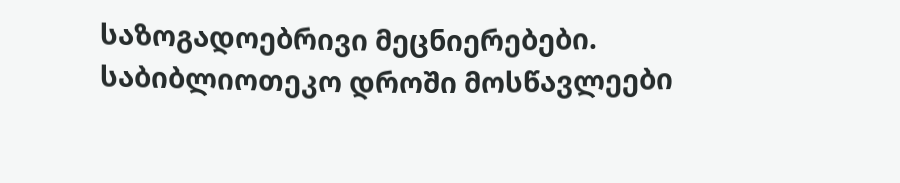საზოგადოებრივი მეცნიერებები. საბიბლიოთეკო დროში მოსწავლეები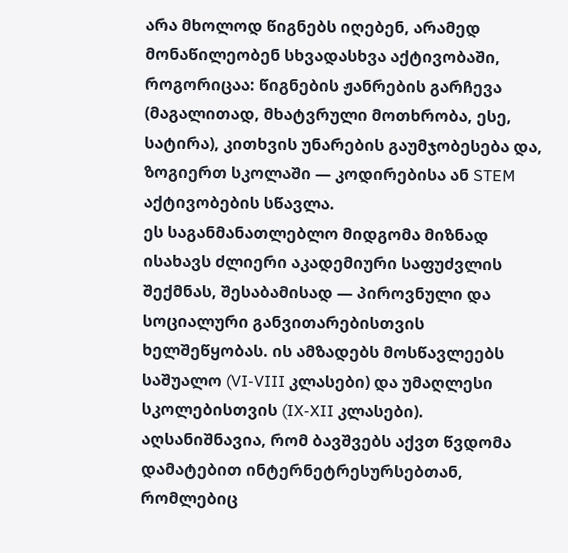არა მხოლოდ წიგნებს იღებენ, არამედ მონაწილეობენ სხვადასხვა აქტივობაში, როგორიცაა: წიგნების ჟანრების გარჩევა (მაგალითად, მხატვრული მოთხრობა, ესე, სატირა), კითხვის უნარების გაუმჯობესება და, ზოგიერთ სკოლაში — კოდირებისა ან STEM აქტივობების სწავლა.
ეს საგანმანათლებლო მიდგომა მიზნად ისახავს ძლიერი აკადემიური საფუძვლის შექმნას, შესაბამისად — პიროვნული და სოციალური განვითარებისთვის ხელშეწყობას. ის ამზადებს მოსწავლეებს საშუალო (VI-VIII კლასები) და უმაღლესი სკოლებისთვის (IX-XII კლასები).
აღსანიშნავია, რომ ბავშვებს აქვთ წვდომა დამატებით ინტერნეტრესურსებთან, რომლებიც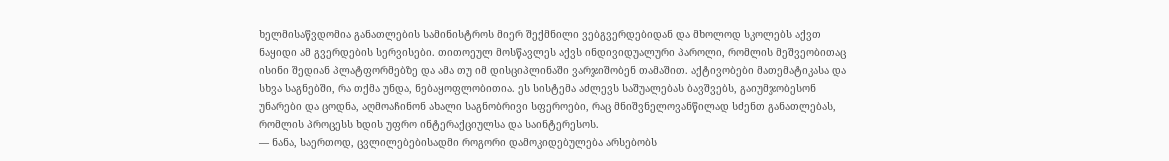ხელმისაწვდომია განათლების სამინისტროს მიერ შექმნილი ვებგვერდებიდან და მხოლოდ სკოლებს აქვთ ნაყიდი ამ გვერდების სერვისები. თითოეულ მოსწავლეს აქვს ინდივიდუალური პაროლი, რომლის მეშვეობითაც ისინი შედიან პლატფორმებზე და ამა თუ იმ დისციპლინაში ვარჯიშობენ თამაშით. აქტივობები მათემატიკასა და სხვა საგნებში, რა თქმა უნდა, ნებაყოფლობითია. ეს სისტემა აძლევს საშუალებას ბავშვებს, გაიუმჯობესონ უნარები და ცოდნა, აღმოაჩინონ ახალი საგნობრივი სფეროები, რაც მნიშვნელოვანწილად სძენთ განათლებას, რომლის პროცესს ხდის უფრო ინტერაქციულსა და საინტერესოს.
— ნანა, საერთოდ, ცვლილებებისადმი როგორი დამოკიდებულება არსებობს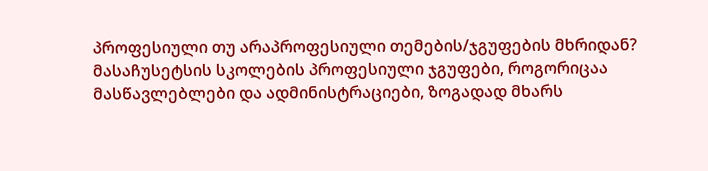პროფესიული თუ არაპროფესიული თემების/ჯგუფების მხრიდან?
მასაჩუსეტსის სკოლების პროფესიული ჯგუფები, როგორიცაა მასწავლებლები და ადმინისტრაციები, ზოგადად მხარს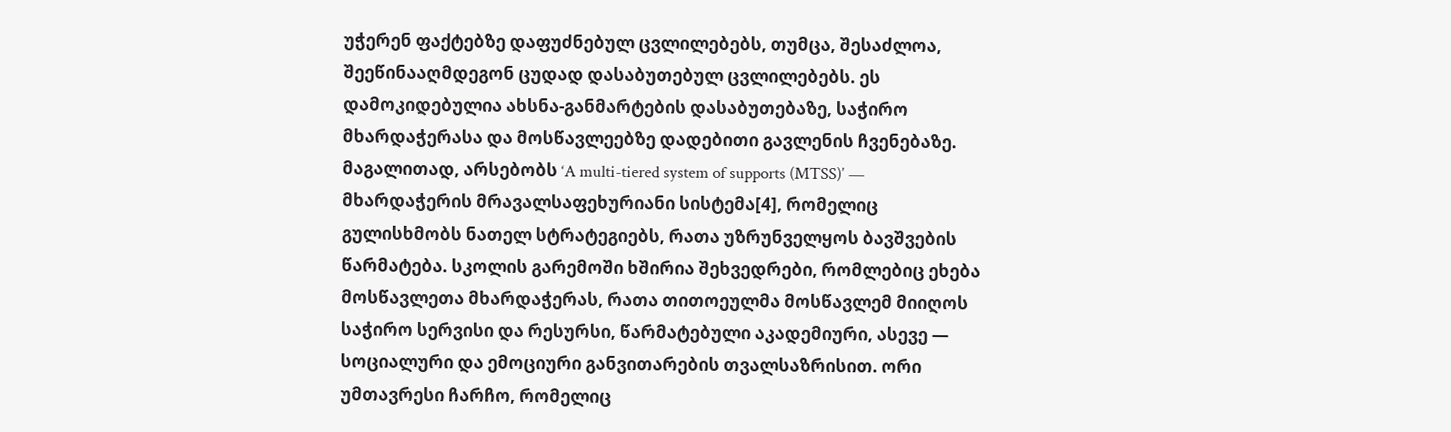უჭერენ ფაქტებზე დაფუძნებულ ცვლილებებს, თუმცა, შესაძლოა, შეეწინააღმდეგონ ცუდად დასაბუთებულ ცვლილებებს. ეს დამოკიდებულია ახსნა-განმარტების დასაბუთებაზე, საჭირო მხარდაჭერასა და მოსწავლეებზე დადებითი გავლენის ჩვენებაზე. მაგალითად, არსებობს ‘A multi-tiered system of supports (MTSS)’ — მხარდაჭერის მრავალსაფეხურიანი სისტემა[4], რომელიც გულისხმობს ნათელ სტრატეგიებს, რათა უზრუნველყოს ბავშვების წარმატება. სკოლის გარემოში ხშირია შეხვედრები, რომლებიც ეხება მოსწავლეთა მხარდაჭერას, რათა თითოეულმა მოსწავლემ მიიღოს საჭირო სერვისი და რესურსი, წარმატებული აკადემიური, ასევე — სოციალური და ემოციური განვითარების თვალსაზრისით. ორი უმთავრესი ჩარჩო, რომელიც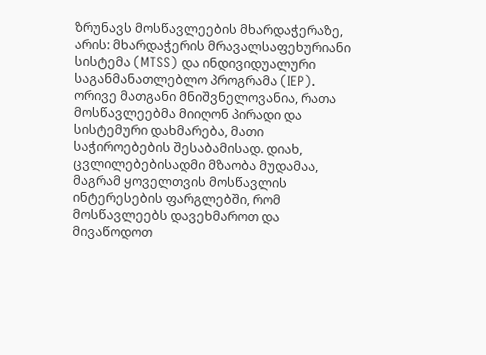ზრუნავს მოსწავლეების მხარდაჭერაზე, არის: მხარდაჭერის მრავალსაფეხურიანი სისტემა (MTSS) და ინდივიდუალური საგანმანათლებლო პროგრამა (IEP). ორივე მათგანი მნიშვნელოვანია, რათა მოსწავლეებმა მიიღონ პირადი და სისტემური დახმარება, მათი საჭიროებების შესაბამისად. დიახ, ცვლილებებისადმი მზაობა მუდამაა, მაგრამ ყოველთვის მოსწავლის ინტერესების ფარგლებში, რომ მოსწავლეებს დავეხმაროთ და მივაწოდოთ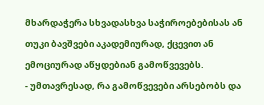მხარდაჭერა სხვადასხვა საჭიროებებისას ან თუკი ბავშვები აკადემიურად, ქცევით ან ემოციურად აწყდებიან გამოწვევებს.
- უმთავრესად, რა გამოწვევები არსებობს და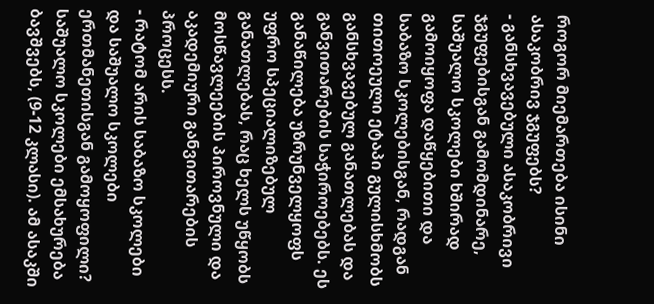როგორ მიემართება ისინი ასაკობრივ ჯგუფებს?
- განსხვავებული ასაკობრივი ჯგუფებისგან გამომდინარე, საშუალო სკოლები ხშირად გამოიყოფა დაწყებითი და საბაზო სკოლებისგან, რადგან თითოეული ეტაპი გულისხმობს განსხვავებულ განათლებას და განვითარების საჭიროებებს. ეს განაწილება უზრუნველყოფს უფრო სპეციალიზებულ განათლებას, რაც ხელს უწყობს მოსწავლეების პიროვნული და აკადემიური განვითარების პროცესს.
- რატომ არის საბაზო სკოლები და საშუალო სკოლები ერთმანეთისგან გამოყოფილი?
საშუალო სკოლები ემსახურება ბავშვებს, (9-12 კლასი). ამ ასაკში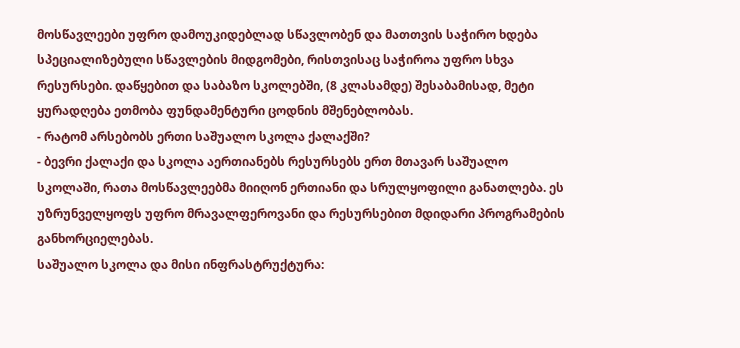მოსწავლეები უფრო დამოუკიდებლად სწავლობენ და მათთვის საჭირო ხდება სპეციალიზებული სწავლების მიდგომები, რისთვისაც საჭიროა უფრო სხვა რესურსები. დაწყებით და საბაზო სკოლებში, (8 კლასამდე) შესაბამისად, მეტი ყურადღება ეთმობა ფუნდამენტური ცოდნის მშენებლობას.
- რატომ არსებობს ერთი საშუალო სკოლა ქალაქში?
- ბევრი ქალაქი და სკოლა აერთიანებს რესურსებს ერთ მთავარ საშუალო სკოლაში, რათა მოსწავლეებმა მიიღონ ერთიანი და სრულყოფილი განათლება. ეს უზრუნველყოფს უფრო მრავალფეროვანი და რესურსებით მდიდარი პროგრამების განხორციელებას.
საშუალო სკოლა და მისი ინფრასტრუქტურა: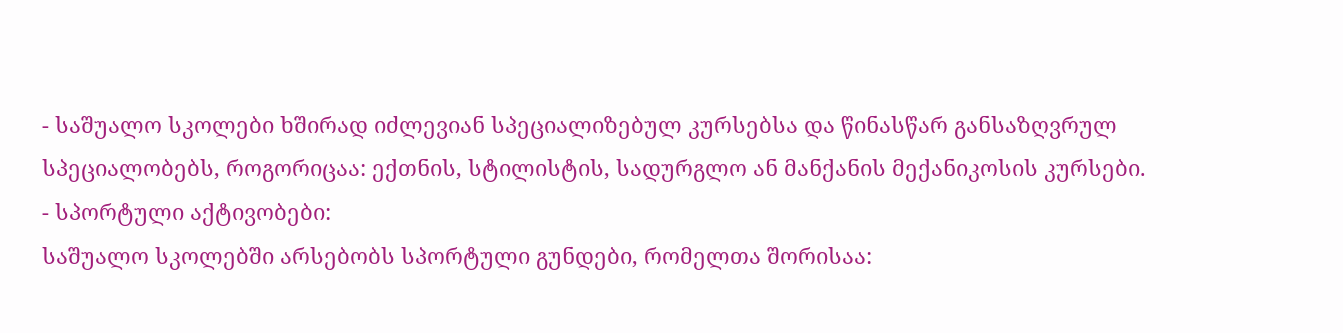- საშუალო სკოლები ხშირად იძლევიან სპეციალიზებულ კურსებსა და წინასწარ განსაზღვრულ სპეციალობებს, როგორიცაა: ექთნის, სტილისტის, სადურგლო ან მანქანის მექანიკოსის კურსები.
- სპორტული აქტივობები:
საშუალო სკოლებში არსებობს სპორტული გუნდები, რომელთა შორისაა: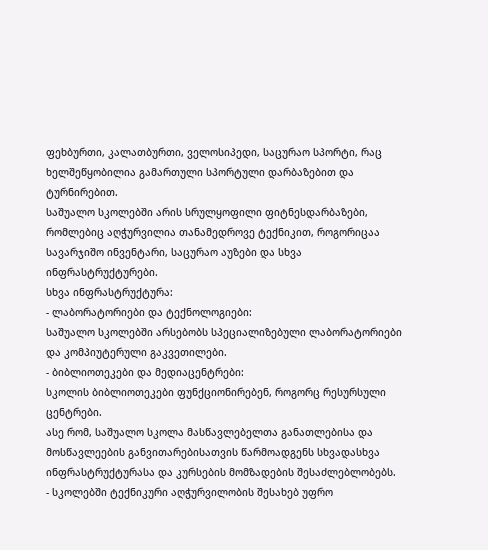ფეხბურთი, კალათბურთი, ველოსიპედი, საცურაო სპორტი, რაც ხელშეწყობილია გამართული სპორტული დარბაზებით და ტურნირებით.
საშუალო სკოლებში არის სრულყოფილი ფიტნესდარბაზები, რომლებიც აღჭურვილია თანამედროვე ტექნიკით, როგორიცაა სავარჯიშო ინვენტარი, საცურაო აუზები და სხვა ინფრასტრუქტურები.
სხვა ინფრასტრუქტურა:
- ლაბორატორიები და ტექნოლოგიები:
საშუალო სკოლებში არსებობს სპეციალიზებული ლაბორატორიები და კომპიუტერული გაკვეთილები.
- ბიბლიოთეკები და მედიაცენტრები:
სკოლის ბიბლიოთეკები ფუნქციონირებენ, როგორც რესურსული ცენტრები.
ასე რომ, საშუალო სკოლა მასწავლებელთა განათლებისა და მოსწავლეების განვითარებისათვის წარმოადგენს სხვადასხვა ინფრასტრუქტურასა და კურსების მომზადების შესაძლებლობებს.
- სკოლებში ტექნიკური აღჭურვილობის შესახებ უფრო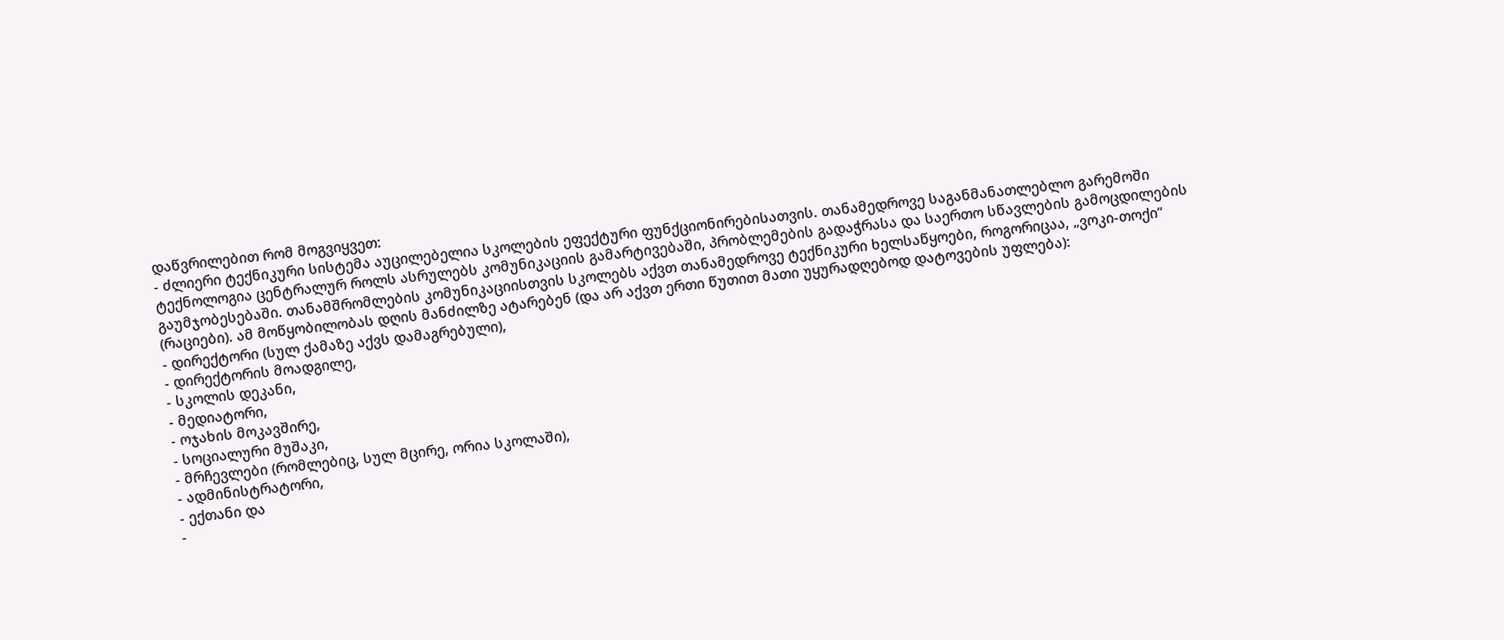დაწვრილებით რომ მოგვიყვეთ:
- ძლიერი ტექნიკური სისტემა აუცილებელია სკოლების ეფექტური ფუნქციონირებისათვის. თანამედროვე საგანმანათლებლო გარემოში ტექნოლოგია ცენტრალურ როლს ასრულებს კომუნიკაციის გამარტივებაში, პრობლემების გადაჭრასა და საერთო სწავლების გამოცდილების გაუმჯობესებაში. თანამშრომლების კომუნიკაციისთვის სკოლებს აქვთ თანამედროვე ტექნიკური ხელსაწყოები, როგორიცაა, „ვოკი-თოქი” (რაციები). ამ მოწყობილობას დღის მანძილზე ატარებენ (და არ აქვთ ერთი წუთით მათი უყურადღებოდ დატოვების უფლება):
- დირექტორი (სულ ქამაზე აქვს დამაგრებული),
- დირექტორის მოადგილე,
- სკოლის დეკანი,
- მედიატორი,
- ოჯახის მოკავშირე,
- სოციალური მუშაკი,
- მრჩევლები (რომლებიც, სულ მცირე, ორია სკოლაში),
- ადმინისტრატორი,
- ექთანი და
-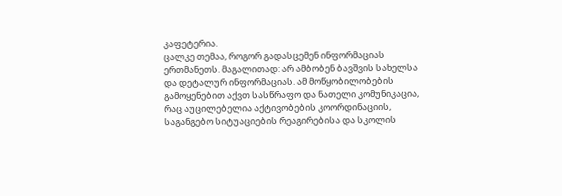კაფეტერია.
ცალკე თემაა, როგორ გადასცემენ ინფორმაციას ერთმანეთს. მაგალითად: არ ამბობენ ბავშვის სახელსა და დეტალურ ინფორმაციას. ამ მოწყობილობების გამოყენებით აქვთ სასწრაფო და ნათელი კომუნიკაცია, რაც აუცილებელია აქტივობების კოორდინაციის, საგანგებო სიტუაციების რეაგირებისა და სკოლის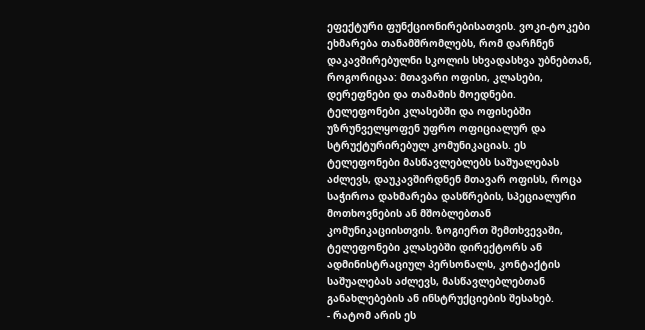ეფექტური ფუნქციონირებისათვის. ვოკი-ტოკები ეხმარება თანამშრომლებს, რომ დარჩნენ დაკავშირებულნი სკოლის სხვადასხვა უბნებთან, როგორიცაა: მთავარი ოფისი, კლასები, დერეფნები და თამაშის მოედნები.
ტელეფონები კლასებში და ოფისებში უზრუნველყოფენ უფრო ოფიციალურ და სტრუქტურირებულ კომუნიკაციას. ეს ტელეფონები მასწავლებლებს საშუალებას აძლევს, დაუკავშირდნენ მთავარ ოფისს, როცა საჭიროა დახმარება დასწრების, სპეციალური მოთხოვნების ან მშობლებთან კომუნიკაციისთვის. ზოგიერთ შემთხვევაში, ტელეფონები კლასებში დირექტორს ან ადმინისტრაციულ პერსონალს, კონტაქტის საშუალებას აძლევს, მასწავლებლებთან განახლებების ან ინსტრუქციების შესახებ.
- რატომ არის ეს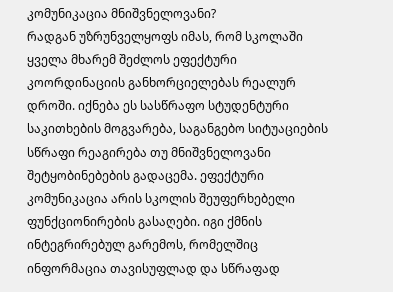კომუნიკაცია მნიშვნელოვანი?
რადგან უზრუნველყოფს იმას, რომ სკოლაში ყველა მხარემ შეძლოს ეფექტური კოორდინაციის განხორციელებას რეალურ დროში. იქნება ეს სასწრაფო სტუდენტური საკითხების მოგვარება, საგანგებო სიტუაციების სწრაფი რეაგირება თუ მნიშვნელოვანი შეტყობინებების გადაცემა. ეფექტური კომუნიკაცია არის სკოლის შეუფერხებელი ფუნქციონირების გასაღები. იგი ქმნის ინტეგრირებულ გარემოს, რომელშიც ინფორმაცია თავისუფლად და სწრაფად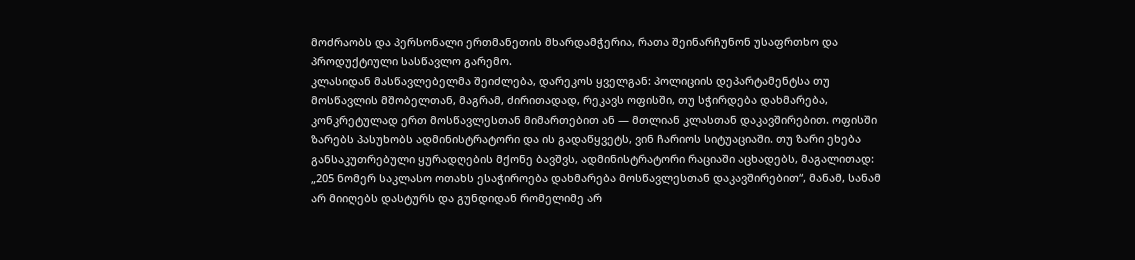მოძრაობს და პერსონალი ერთმანეთის მხარდამჭერია, რათა შეინარჩუნონ უსაფრთხო და პროდუქტიული სასწავლო გარემო.
კლასიდან მასწავლებელმა შეიძლება, დარეკოს ყველგან: პოლიციის დეპარტამენტსა თუ მოსწავლის მშობელთან, მაგრამ, ძირითადად, რეკავს ოფისში, თუ სჭირდება დახმარება, კონკრეტულად ერთ მოსწავლესთან მიმართებით ან — მთლიან კლასთან დაკავშირებით. ოფისში ზარებს პასუხობს ადმინისტრატორი და ის გადაწყვეტს, ვინ ჩარიოს სიტუაციაში. თუ ზარი ეხება განსაკუთრებული ყურადღების მქონე ბავშვს, ადმინისტრატორი რაციაში აცხადებს, მაგალითად: „205 ნომერ საკლასო ოთახს ესაჭიროება დახმარება მოსწავლესთან დაკავშირებით“, მანამ, სანამ არ მიიღებს დასტურს და გუნდიდან რომელიმე არ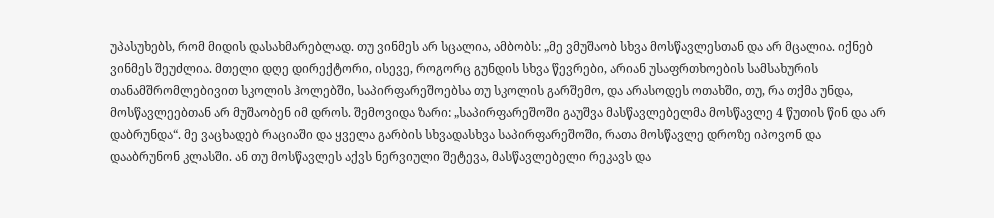უპასუხებს, რომ მიდის დასახმარებლად. თუ ვინმეს არ სცალია, ამბობს: „მე ვმუშაობ სხვა მოსწავლესთან და არ მცალია. იქნებ ვინმეს შეუძლია. მთელი დღე დირექტორი, ისევე, როგორც გუნდის სხვა წევრები, არიან უსაფრთხოების სამსახურის თანამშრომლებივით სკოლის ჰოლებში, საპირფარეშოებსა თუ სკოლის გარშემო, და არასოდეს ოთახში, თუ, რა თქმა უნდა, მოსწავლეებთან არ მუშაობენ იმ დროს. შემოვიდა ზარი: „საპირფარეშოში გაუშვა მასწავლებელმა მოსწავლე 4 წუთის წინ და არ დაბრუნდა“. მე ვაცხადებ რაციაში და ყველა გარბის სხვადასხვა საპირფარეშოში, რათა მოსწავლე დროზე იპოვონ და დააბრუნონ კლასში. ან თუ მოსწავლეს აქვს ნერვიული შეტევა, მასწავლებელი რეკავს და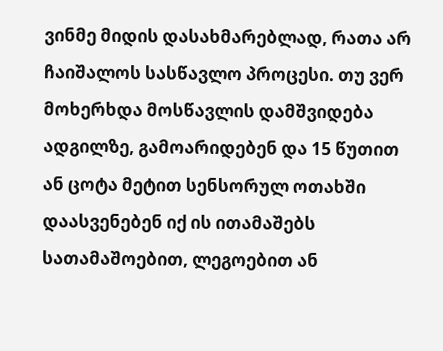ვინმე მიდის დასახმარებლად, რათა არ ჩაიშალოს სასწავლო პროცესი. თუ ვერ მოხერხდა მოსწავლის დამშვიდება ადგილზე, გამოარიდებენ და 15 წუთით ან ცოტა მეტით სენსორულ ოთახში დაასვენებენ იქ ის ითამაშებს სათამაშოებით, ლეგოებით ან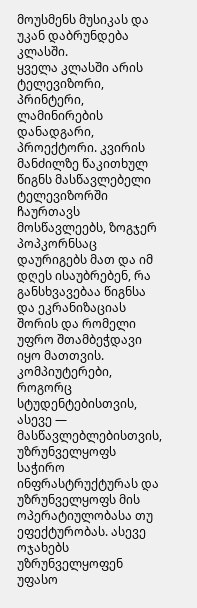მოუსმენს მუსიკას და უკან დაბრუნდება კლასში.
ყველა კლასში არის ტელევიზორი, პრინტერი, ლამინირების დანადგარი, პროექტორი. კვირის მანძილზე წაკითხულ წიგნს მასწავლებელი ტელევიზორში ჩაურთავს მოსწავლეებს, ზოგჯერ პოპკორნსაც დაურიგებს მათ და იმ დღეს ისაუბრებენ, რა განსხვავებაა წიგნსა და ეკრანიზაციას შორის და რომელი უფრო შთამბეჭდავი იყო მათთვის.
კომპიუტერები, როგორც სტუდენტებისთვის, ასევე — მასწავლებლებისთვის, უზრუნველყოფს საჭირო ინფრასტრუქტურას და უზრუნველყოფს მის ოპერატიულობასა თუ ეფექტურობას. ასევე ოჯახებს უზრუნველყოფენ უფასო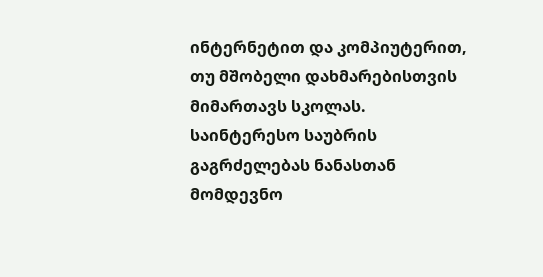ინტერნეტით და კომპიუტერით, თუ მშობელი დახმარებისთვის მიმართავს სკოლას.
საინტერესო საუბრის გაგრძელებას ნანასთან მომდევნო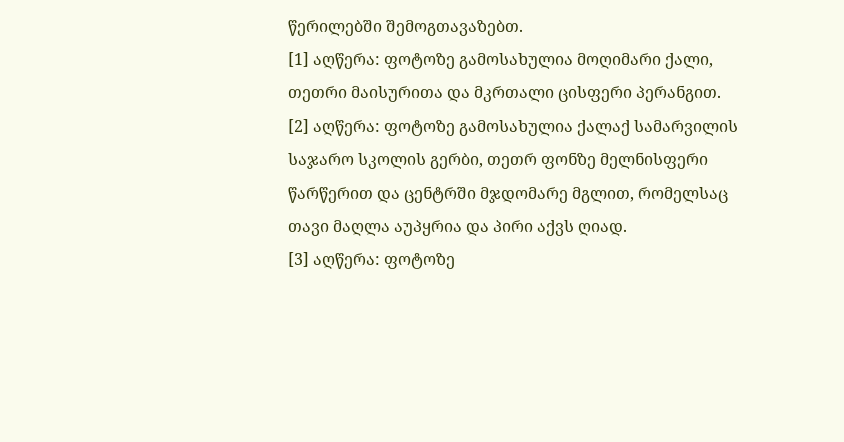წერილებში შემოგთავაზებთ.
[1] აღწერა: ფოტოზე გამოსახულია მოღიმარი ქალი, თეთრი მაისურითა და მკრთალი ცისფერი პერანგით.
[2] აღწერა: ფოტოზე გამოსახულია ქალაქ სამარვილის საჯარო სკოლის გერბი, თეთრ ფონზე მელნისფერი წარწერით და ცენტრში მჯდომარე მგლით, რომელსაც თავი მაღლა აუპყრია და პირი აქვს ღიად.
[3] აღწერა: ფოტოზე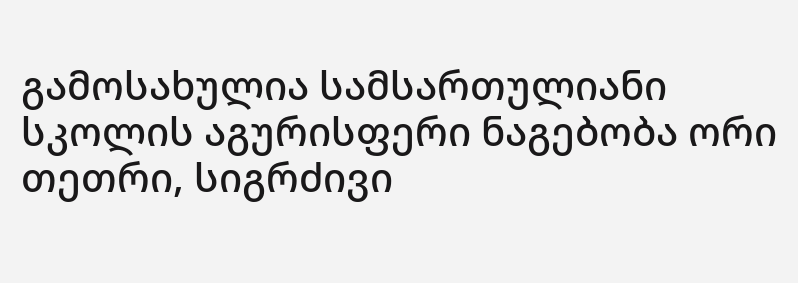გამოსახულია სამსართულიანი სკოლის აგურისფერი ნაგებობა ორი თეთრი, სიგრძივი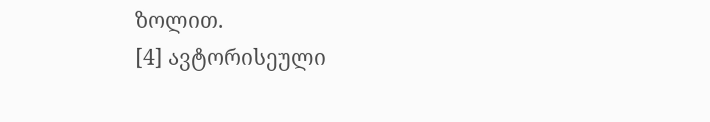ზოლით.
[4] ავტორისეული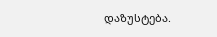დაზუსტება.